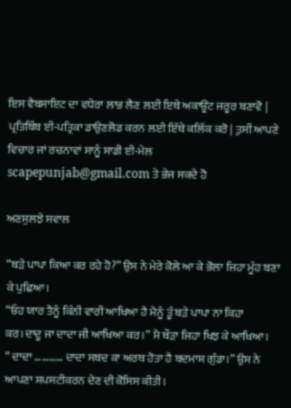ਇਸ ਵੈਬਸਾਇਟ ਦਾ ਵਧੇਰਾ ਲਾਭ ਲੈਣ ਲਈ ਇਥੇ ਅਕਾਊਂਟ ਜਰੂਰ ਬਣਾਵੋ | ਪ੍ਰਤਿਬਿੰਬ ਈ-ਪਤ੍ਰਿਕਾ ਡਾਉਣਲੋਡ ਕਰਨ ਲਈ ਇੱਥੇ ਕਲਿੱਕ ਕਰੋ | ਤੁਸੀਂ ਆਪਣੇ ਵਿਚਾਰ ਜਾਂ ਰਚਨਾਵਾਂ ਸਾਨੂੰ ਸਾਡੀ ਈ-ਮੇਲ scapepunjab@gmail.com ਤੇ ਭੇਜ ਸਕਦੇ ਹੋ

ਅਣਸੁਲਝੇ ਸਵਾਲ

“ਬੜੇ ਪਾਪਾ ਕਿਆ ਕਰ ਰਹੇ ਹੋ?” ਉਸ ਨੇ ਮੇਰੇ ਕੋਲੇ ਆ ਕੇ ਭੋਲਾ ਜਿਹਾ ਮੂੰਹ ਬਣਾ ਕੇ ਪੁਛਿਆ।
“ਓਹ ਯਾਰ ਤੈਨੂੰ ਕਿੰਨੀ ਵਾਰੀ ਆਖਿਆ ਹੈ ਮੈਨੂੰ ਤੂੰ ਬੜੇ ਪਾਪਾ ਨਾ ਕਿਹਾ ਕਰ।ਦਾਦੂ ਜਾ ਦਾਦਾ ਜੀ ਆਖਿਆ ਕਰ।” ਮੈ ਥੌੜਾ ਜਿਹਾ ਖਿਝ ਕੇ ਆਖਿਆ।
“ ਦਾਦਾ ………… ਦਾਦਾ ਸਬਦ ਕਾ ਅਰਥ ਹੋਤਾ ਹੈ ਬਦਮਾਸ਼ ਗੁੰਡਾ।” ਉਸ ਨੇ ਆਪਣਾ ਸ਼ਪਸਟੀਕਰਨ ਦੇਣ ਦੀ ਕੋਸਿਸ ਕੀਤੀ।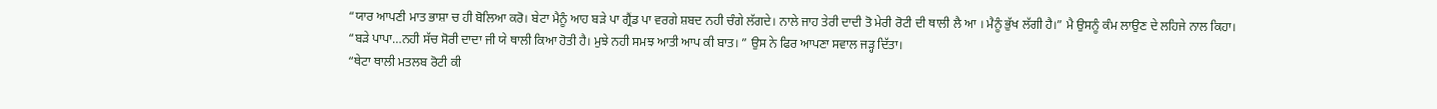“ਯਾਰ ਆਪਣੀ ਮਾਤ ਭਾਸ਼ਾ ਚ ਹੀ ਬੋਲਿਆ ਕਰੋ। ਬੇਟਾ ਮੈਨੂੰ ਆਹ ਬੜੇ ਪਾ ਗ੍ਰੈਂਡ ਪਾ ਵਰਗੇ ਸ਼ਬਦ ਨਹੀ ਚੰਗੇ ਲੱਗਦੇ। ਨਾਲੇ ਜਾਹ ਤੇਰੀ ਦਾਦੀ ਤੋ ਮੇਰੀ ਰੋਟੀ ਦੀ ਥਾਲੀ ਲੈ ਆ । ਮੈਨੂੰ ਭੁੱਖ ਲੱਗੀ ਹੈ।” ਮੈ ਉਸਨੂੰ ਕੰਮ ਲਾਉਣ ਦੇ ਲਹਿਜੇ ਨਾਲ ਕਿਹਾ।
“ਬੜੇ ਪਾਪਾ…ਨਹੀ ਸੱਚ ਸੋਰੀ ਦਾਦਾ ਜੀ ਯੇ ਥਾਲੀ ਕਿਆ ਹੋਤੀ ਹੈ। ਮੁਝੇ ਨਹੀ ਸਮਝ ਆਤੀ ਆਪ ਕੀ ਬਾਤ। ” ਉਸ ਨੇ ਫਿਰ ਆਪਣਾ ਸਵਾਲ ਜੜ੍ਹ ਦਿੱਤਾ।
“ਥੇਟਾ ਥਾਲੀ ਮਤਲਬ ਰੋਟੀ ਕੀ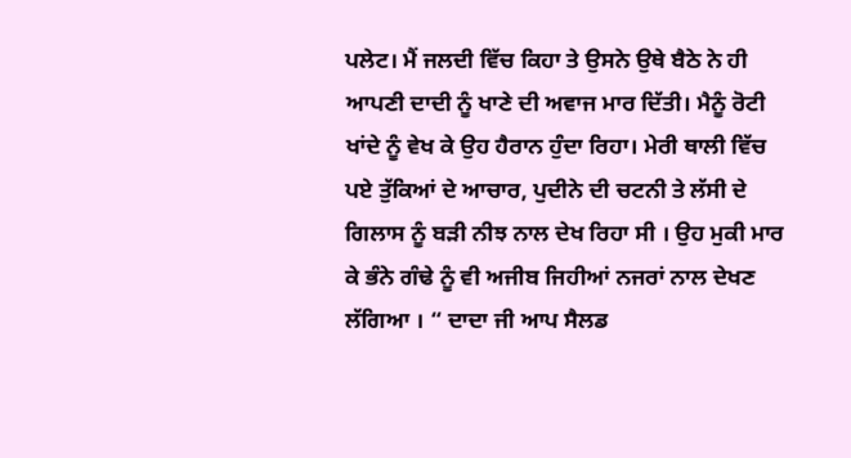ਪਲੇਟ। ਮੈਂ ਜਲਦੀ ਵਿੱਚ ਕਿਹਾ ਤੇ ਉਸਨੇ ਉਥੇ ਬੈਠੇ ਨੇ ਹੀ ਆਪਣੀ ਦਾਦੀ ਨੂੰ ਖਾਣੇ ਦੀ ਅਵਾਜ ਮਾਰ ਦਿੱਤੀ। ਮੈਨੂੰ ਰੋਟੀ ਖਾਂਦੇ ਨੂੰ ਵੇਖ ਕੇ ਉਹ ਹੈਰਾਨ ਹੁੰਦਾ ਰਿਹਾ। ਮੇਰੀ ਥਾਲੀ ਵਿੱਚ ਪਏ ਤੁੱਕਿਆਂ ਦੇ ਆਚਾਰ, ਪੁਦੀਨੇ ਦੀ ਚਟਨੀ ਤੇ ਲੱਸੀ ਦੇ ਗਿਲਾਸ ਨੂੰ ਬੜੀ ਨੀਝ ਨਾਲ ਦੇਖ ਰਿਹਾ ਸੀ । ਉਹ ਮੁਕੀ ਮਾਰ ਕੇ ਭੰਨੇ ਗੰਢੇ ਨੂੰ ਵੀ ਅਜੀਬ ਜਿਹੀਆਂ ਨਜਰਾਂ ਨਾਲ ਦੇਖਣ ਲੱਗਿਆ । “ ਦਾਦਾ ਜੀ ਆਪ ਸੈਲਡ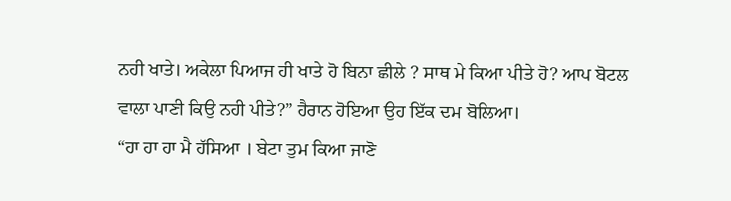ਨਹੀ ਖਾਤੇ। ਅਕੇਲਾ ਪਿਆਜ ਹੀ ਖਾਤੇ ਹੋ ਬਿਨਾ ਛੀਲੇ ? ਸਾਥ ਮੇ ਕਿਆ ਪੀਤੇ ਹੋ? ਆਪ ਬੋਟਲ ਵਾਲਾ ਪਾਣੀ ਕਿਉ ਨਹੀ ਪੀਤੇ?” ਹੈਰਾਨ ਹੋਇਆ ਉਹ ਇੱਕ ਦਮ ਬੋਲਿਆ।
“ਹਾ ਹਾ ਹਾ ਮੈ ਹੱਸਿਆ । ਬੇਟਾ ਤੁਮ ਕਿਆ ਜਾਣੋ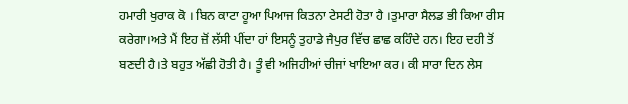ਹਮਾਰੀ ਖੁਰਾਕ ਕੋ । ਬਿਨ ਕਾਟਾ ਹੂਆ ਪਿਆਜ ਕਿਤਨਾ ਟੇਸਟੀ ਹੋਤਾ ਹੈ ।ਤੁਮਾਰਾ ਸੈਲਡ ਭੀ ਕਿਆ ਰੀਸ ਕਰੇਗਾ।ਅਤੇ ਮੈਂ ਇਹ ਜ਼ੋਂ ਲੱਸੀ ਪੀਂਦਾ ਹਾਂ ਇਸਨੂੰ ਤੁਹਾਡੇ ਜੈਪੁਰ ਵਿੱਚ ਛਾਛ ਕਹਿੰਦੇ ਹਨ। ਇਹ ਦਹੀ ਤੋਂ ਬਣਦੀ ਹੈ।ਤੇ ਬਹੁਤ ਅੱਛੀ ਹੋਤੀ ਹੈ। ਤੂੰ ਵੀ ਅਜਿਹੀਆਂ ਚੀਜਾਂ ਖਾਇਆ ਕਰ। ਕੀ ਸਾਰਾ ਦਿਨ ਲੇਸ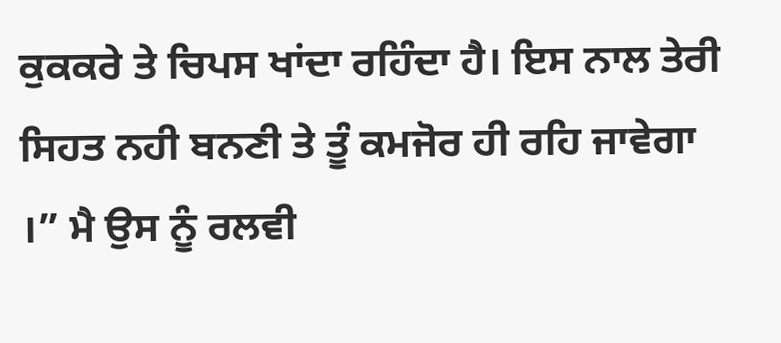ਕੁਕਕਰੇ ਤੇ ਚਿਪਸ ਖਾਂਦਾ ਰਹਿੰਦਾ ਹੈ। ਇਸ ਨਾਲ ਤੇਰੀ ਸਿਹਤ ਨਹੀ ਬਨਣੀ ਤੇ ਤੂੰ ਕਮਜੋਰ ਹੀ ਰਹਿ ਜਾਵੇਗਾ ।” ਮੈ ਉਸ ਨੂੰ ਰਲਵੀ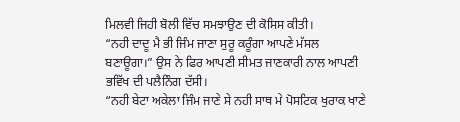ਮਿਲਵੀ ਜਿਹੀ ਬੋਲੀ ਵਿੱਚ ਸਮਝਾਉਣ ਦੀ ਕੋਸਿਸ ਕੀਤੀ।
“ਨਹੀ ਦਾਦੂ ਮੈ ਭੀ ਜਿੰਮ ਜਾਣਾ ਸੁਰੂ ਕਰੂੰਗਾ ਆਪਣੇ ਮੱਸਲ ਬਣਾਊਗਾ।” ਉਸ ਨੇ ਫਿਰ ਆਪਣੀ ਸੀਮਤ ਜਾਣਕਾਰੀ ਨਾਲ ਆਪਣੀ ਭਵਿੱਖ ਦੀ ਪਲੈਨਿੰਗ ਦੱਸੀ।
“ਨਹੀ ਬੇਟਾ ਅਕੇਲਾ ਜਿੰਮ ਜਾਣੇ ਸੇ ਨਹੀ ਸਾਥ ਮੇ ਪੋਸਟਿਕ ਖੁਰਾਕ ਖਾਣੇ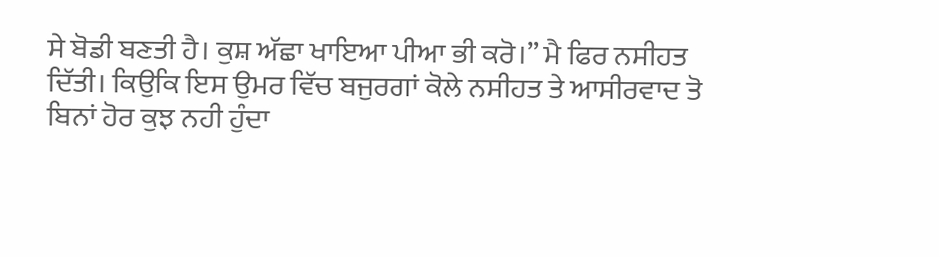ਸੇ ਬੋਡੀ ਬਣਤੀ ਹੈ। ਕੁਸ਼ ਅੱਛਾ ਖਾਇਆ ਪੀਆ ਭੀ ਕਰੋ।” ਮੈ ਫਿਰ ਨਸੀਹਤ ਦਿੱਤੀ। ਕਿਉਕਿ ਇਸ ਉਮਰ ਵਿੱਚ ਬਜੁਰਗਾਂ ਕੋਲੇ ਨਸੀਹਤ ਤੇ ਆਸੀਰਵਾਦ ਤੋ ਬਿਨਾਂ ਹੋਰ ਕੁਝ ਨਹੀ ਹੁੰਦਾ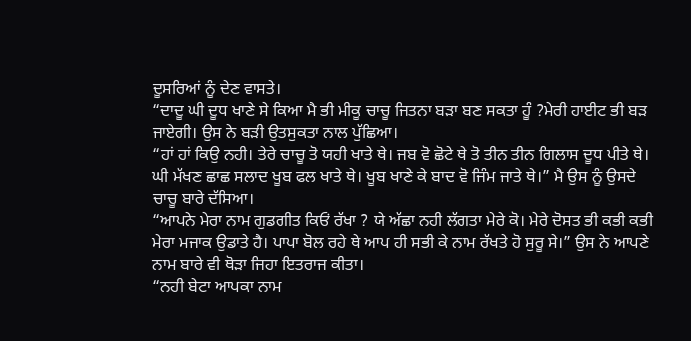ਦੂਸਰਿਆਂ ਨੂੰ ਦੇਣ ਵਾਸਤੇ।
“ਦਾਦੂ ਘੀ ਦੂਧ ਖਾਣੇ ਸੇ ਕਿਆ ਮੈ ਭੀ ਮੀਕੂ ਚਾਚੂ ਜਿਤਨਾ ਬੜਾ ਬਣ ਸਕਤਾ ਹੂੰ ?ਮੇਰੀ ਹਾਈਟ ਭੀ ਬੜ ਜਾਏਗੀ। ਉਸ ਨੇ ਬੜੀ ਉਤਸੁਕਤਾ ਨਾਲ ਪੁੱਛਿਆ।
“ਹਾਂ ਹਾਂ ਕਿਉ ਨਹੀ। ਤੇਰੇ ਚਾਚੂ ਤੋ ਯਹੀ ਖਾਤੇ ਥੇ। ਜਬ ਵੋ ਛੋਟੇ ਥੇ ਤੋ ਤੀਨ ਤੀਨ ਗਿਲਾਸ ਦੂਧ ਪੀਤੇ ਥੇ। ਘੀ ਮੱਖਣ ਛਾਛ ਸਲਾਦ ਖੂਬ ਫਲ ਖਾਤੇ ਥੇ। ਖੂਬ ਖਾਣੇ ਕੇ ਬਾਦ ਵੋ ਜਿੰਮ ਜਾਤੇ ਥੇ।” ਮੈ ਉਸ ਨੂੰ ਉਸਦੇ ਚਾਚੂ ਬਾਰੇ ਦੱਸਿਆ।
“ਆਪਨੇ ਮੇਰਾ ਨਾਮ ਗੁਡਗੀਤ ਕਿਓਂ ਰੱਖਾ ? ਯੇ ਅੱਛਾ ਨਹੀ ਲੱਗਤਾ ਮੇਰੇ ਕੋ। ਮੇਰੇ ਦੋਸਤ ਭੀ ਕਭੀ ਕਭੀ ਮੇਰਾ ਮਜਾਕ ਉਡਾਤੇ ਹੈ। ਪਾਪਾ ਬੋਲ ਰਹੇ ਥੇ ਆਪ ਹੀ ਸਭੀ ਕੇ ਨਾਮ ਰੱਖਤੇ ਹੋ ਸੁਰੂ ਸੇ।” ਉਸ ਨੇ ਆਪਣੇ ਨਾਮ ਬਾਰੇ ਵੀ ਥੋੜਾ ਜਿਹਾ ਇਤਰਾਜ ਕੀਤਾ।
“ਨਹੀ ਬੇਟਾ ਆਪਕਾ ਨਾਮ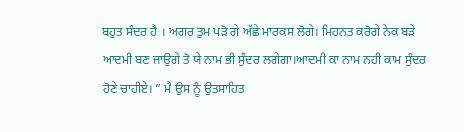ਬਹੁਤ ਸੰਦਰ ਹੈ । ਅਗਰ ਤੁਮ ਪੜੋ ਗੇ ਅੱਛੇ ਮਾਰਕਸ ਲੋਗੇ। ਮਿਹਨਤ ਕਰੋਗੇ ਨੇਕ ਬੜੇ ਆਦਮੀ ਬਣ ਜਾਉਗੇ ਤੋ ਯੇ ਨਾਮ ਭੀ ਸੁੰਦਰ ਲਗੇਗਾ।ਆਦਮੀ ਕਾ ਨਾਮ ਨਹੀ ਕਾਮ ਸੁੰਦਰ ਹੋਣੇ ਚਾਹੀਏ। ” ਮੈ ਉਸ ਨੂੰ ਉਤਸਾਹਿਤ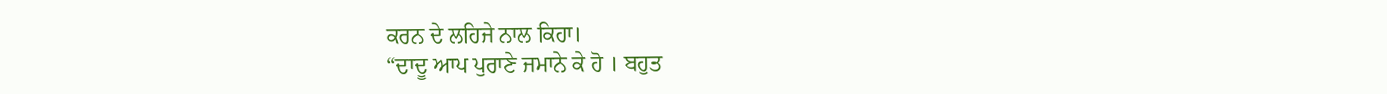ਕਰਨ ਦੇ ਲਹਿਜੇ ਨਾਲ ਕਿਹਾ।
“ਦਾਦੂ ਆਪ ਪੁਰਾਣੇ ਜਮਾਨੇ ਕੇ ਹੋ । ਬਹੁਤ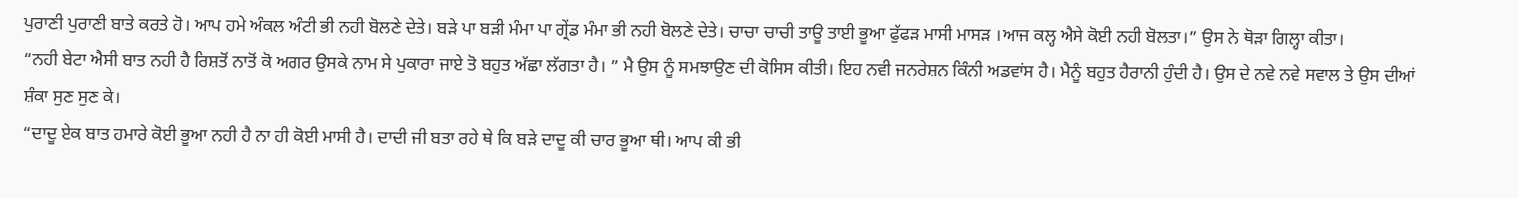ਪੁਰਾਣੀ ਪੁਰਾਣੀ ਬਾਤੇ ਕਰਤੇ ਹੋ। ਆਪ ਹਮੇ ਅੰਕਲ ਅੰਟੀ ਭੀ ਨਹੀ ਬੋਲਣੇ ਦੇਤੇ। ਬੜੇ ਪਾ ਬੜੀ ਮੰਮਾ ਪਾ ਗ੍ਰੇਂਡ ਮੰਮਾ ਭੀ ਨਹੀ ਬੋਲਣੇ ਦੇਤੇ। ਚਾਚਾ ਚਾਚੀ ਤਾਊ ਤਾਈ ਭੂਆ ਫੁੱਫੜ ਮਾਸੀ ਮਾਸੜ ।ਆਜ ਕਲ੍ਹ ਐਸੇ ਕੋਈ ਨਹੀ ਬੋਲਤਾ।” ਉਸ ਨੇ ਥੋੜਾ ਗਿਲ੍ਹਾ ਕੀਤਾ।
“ਨਹੀ ਬੇਟਾ ਐਸੀ ਬਾਤ ਨਹੀ ਹੈ ਰਿਸ਼ਤੋਂ ਨਾਤੋਂ ਕੋ ਅਗਰ ਉਸਕੇ ਨਾਮ ਸੇ ਪੁਕਾਰਾ ਜਾਏ ਤੋ ਬਹੁਤ ਅੱਛਾ ਲੱਗਤਾ ਹੈ। ” ਮੈ ਉਸ ਨੂੰ ਸਮਝਾਉਣ ਦੀ ਕੋਸਿਸ ਕੀਤੀ। ਇਹ ਨਵੀ ਜਨਰੇਸ਼ਨ ਕਿੰਨੀ ਅਡਵਾਂਸ ਹੈ। ਮੈਨੂੰ ਬਹੁਤ ਹੈਰਾਨੀ ਹੁੰਦੀ ਹੈ। ਉਸ ਦੇ ਨਵੇ ਨਵੇ ਸਵਾਲ ਤੇ ਉਸ ਦੀਆਂ ਸ਼ੰਕਾ ਸੁਣ ਸੁਣ ਕੇ।
“ਦਾਦੂ ਏਕ ਬਾਤ ਹਮਾਰੇ ਕੋਈ ਭੂਆ ਨਹੀ ਹੈ ਨਾ ਹੀ ਕੋਈ ਮਾਸੀ ਹੈ। ਦਾਦੀ ਜੀ ਬਤਾ ਰਹੇ ਥੇ ਕਿ ਬੜੇ ਦਾਦੂ ਕੀ ਚਾਰ ਭੂਆ ਥੀ। ਆਪ ਕੀ ਭੀ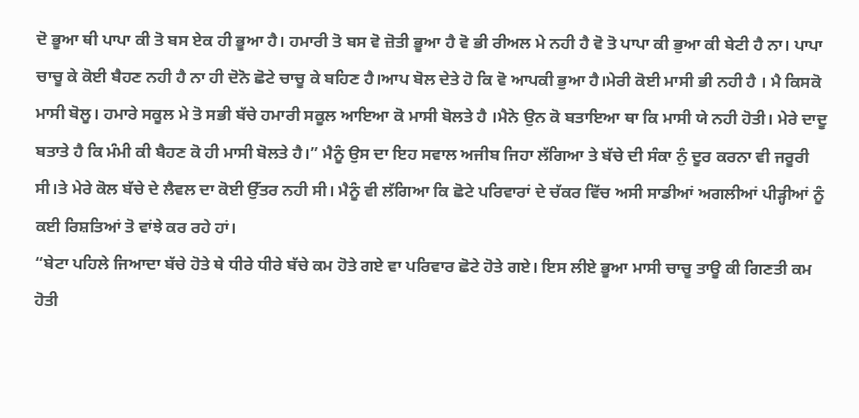ਦੋ ਭੂਆ ਥੀ ਪਾਪਾ ਕੀ ਤੋ ਬਸ ਏਕ ਹੀ ਭੂਆ ਹੈ। ਹਮਾਰੀ ਤੋ ਬਸ ਵੋ ਜ਼ੋਤੀ ਭੂਆ ਹੈ ਵੋ ਭੀ ਰੀਅਲ ਮੇ ਨਹੀ ਹੈ ਵੋ ਤੋ ਪਾਪਾ ਕੀ ਭੁਆ ਕੀ ਬੇਟੀ ਹੈ ਨਾ। ਪਾਪਾ ਚਾਚੂ ਕੇ ਕੋਈ ਬੈਹਣ ਨਹੀ ਹੈ ਨਾ ਹੀ ਦੋਨੋ ਛੋਟੇ ਚਾਚੂ ਕੇ ਬਹਿਣ ਹੈ।ਆਪ ਬੋਲ ਦੇਤੇ ਹੋ ਕਿ ਵੋ ਆਪਕੀ ਭੁਆ ਹੈ।ਮੇਰੀ ਕੋਈ ਮਾਸੀ ਭੀ ਨਹੀ ਹੈ । ਮੈ ਕਿਸਕੋ ਮਾਸੀ ਬੋਲੂ। ਹਮਾਰੇ ਸਕੂਲ ਮੇ ਤੋ ਸਭੀ ਬੱਚੇ ਹਮਾਰੀ ਸਕੂਲ ਆਇਆ ਕੋ ਮਾਸੀ ਬੋਲਤੇ ਹੈ ।ਮੈਨੇ ਉਨ ਕੋ ਬਤਾਇਆ ਥਾ ਕਿ ਮਾਸੀ ਯੇ ਨਹੀ ਹੋਤੀ। ਮੇਰੇ ਦਾਦੂ ਬਤਾਤੇ ਹੈ ਕਿ ਮੰਮੀ ਕੀ ਬੈਹਣ ਕੋ ਹੀ ਮਾਸੀ ਬੋਲਤੇ ਹੈ।” ਮੈਨੂੰ ਉਸ ਦਾ ਇਹ ਸਵਾਲ ਅਜੀਬ ਜਿਹਾ ਲੱਗਿਆ ਤੇ ਬੱਚੇ ਦੀ ਸੰਕਾ ਨੁੰ ਦੂਰ ਕਰਨਾ ਵੀ ਜਰੂਰੀ ਸੀ।ਤੇ ਮੇਰੇ ਕੋਲ ਬੱਚੇ ਦੇ ਲੈਵਲ ਦਾ ਕੋਈ ਉੱਤਰ ਨਹੀ ਸੀ। ਮੈਨੂੰ ਵੀ ਲੱਗਿਆ ਕਿ ਛੋਟੇ ਪਰਿਵਾਰਾਂ ਦੇ ਚੱਕਰ ਵਿੱਚ ਅਸੀ ਸਾਡੀਆਂ ਅਗਲੀਆਂ ਪੀੜ੍ਹੀਆਂ ਨੂੰ ਕਈ ਰਿਸ਼ਤਿਆਂ ਤੋ ਵਾਂਝੇ ਕਰ ਰਹੇ ਹਾਂ।
“ਬੇਟਾ ਪਹਿਲੇ ਜਿਆਦਾ ਬੱਚੇ ਹੋਤੇ ਥੇ ਧੀਰੇ ਧੀਰੇ ਬੱਚੇ ਕਮ ਹੋਤੇ ਗਏ ਵਾ ਪਰਿਵਾਰ ਛੋਟੇ ਹੋਤੇ ਗਏ। ਇਸ ਲੀਏ ਭੂਆ ਮਾਸੀ ਚਾਚੂ ਤਾਊ ਕੀ ਗਿਣਤੀ ਕਮ ਹੋਤੀ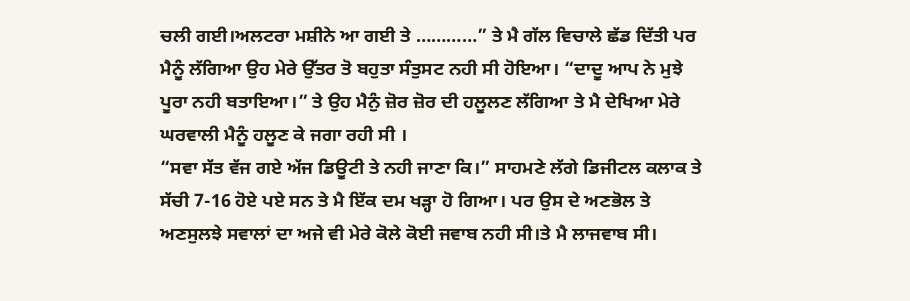ਚਲੀ ਗਈ।ਅਲਟਰਾ ਮਸ਼ੀਨੇ ਆ ਗਈ ਤੇ …………” ਤੇ ਮੈ ਗੱਲ ਵਿਚਾਲੇ ਛੱਡ ਦਿੱਤੀ ਪਰ ਮੈਨੂੰ ਲੱਗਿਆ ਉਹ ਮੇਰੇ ਉੱਤਰ ਤੋ ਬਹੁਤਾ ਸੰਤੁਸਟ ਨਹੀ ਸੀ ਹੋਇਆ। “ਦਾਦੂ ਆਪ ਨੇ ਮੁਝੇ ਪੂਰਾ ਨਹੀ ਬਤਾਇਆ।” ਤੇ ਉਹ ਮੈਨੁੰ ਜ਼ੋਰ ਜ਼ੋਰ ਦੀ ਹਲੂਲਣ ਲੱਗਿਆ ਤੇ ਮੈ ਦੇਖਿਆ ਮੇਰੇ ਘਰਵਾਲੀ ਮੈਨੂੰ ਹਲੂਣ ਕੇ ਜਗਾ ਰਹੀ ਸੀ ।
“ਸਵਾ ਸੱਤ ਵੱਜ ਗਏ ਅੱਜ ਡਿਊਟੀ ਤੇ ਨਹੀ ਜਾਣਾ ਕਿ।” ਸਾਹਮਣੇ ਲੱਗੇ ਡਿਜੀਟਲ ਕਲਾਕ ਤੇ ਸੱਚੀ 7-16 ਹੋਏ ਪਏ ਸਨ ਤੇ ਮੈ ਇੱਕ ਦਮ ਖੜ੍ਹਾ ਹੋ ਗਿਆ। ਪਰ ਉਸ ਦੇ ਅਣਭੋਲ ਤੇ ਅਣਸੁਲਝੇ ਸਵਾਲਾਂ ਦਾ ਅਜੇ ਵੀ ਮੇਰੇ ਕੋਲੇ ਕੋਈ ਜਵਾਬ ਨਹੀ ਸੀ।ਤੇ ਮੈ ਲਾਜਵਾਬ ਸੀ।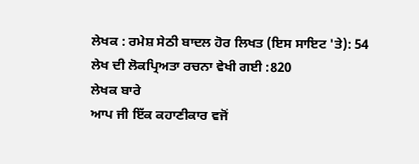ਲੇਖਕ : ਰਮੇਸ਼ ਸੇਠੀ ਬਾਦਲ ਹੋਰ ਲਿਖਤ (ਇਸ ਸਾਇਟ 'ਤੇ): 54
ਲੇਖ ਦੀ ਲੋਕਪ੍ਰਿਅਤਾ ਰਚਨਾ ਵੇਖੀ ਗਈ :820
ਲੇਖਕ ਬਾਰੇ
ਆਪ ਜੀ ਇੱਕ ਕਹਾਣੀਕਾਰ ਵਜੋਂ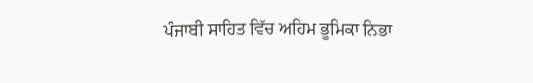ਪੰਜਾਬੀ ਸਾਹਿਤ ਵਿੱਚ ਅਹਿਮ ਭੂਮਿਕਾ ਨਿਭਾ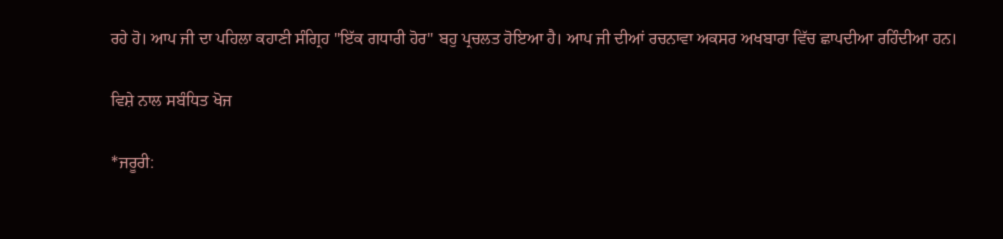ਰਹੇ ਹੋ। ਆਪ ਜੀ ਦਾ ਪਹਿਲਾ ਕਹਾਣੀ ਸੰਗ੍ਰਿਹ "ਇੱਕ ਗਧਾਰੀ ਹੋਰ" ਬਹੁ ਪ੍ਰਚਲਤ ਹੋਇਆ ਹੈ। ਆਪ ਜੀ ਦੀਆਂ ਰਚਨਾਵਾ ਅਕਸਰ ਅਖਬਾਰਾ ਵਿੱਚ ਛਾਪਦੀਆ ਰਹਿੰਦੀਆ ਹਨ।

ਵਿਸ਼ੇ ਨਾਲ ਸਬੰਧਿਤ ਖੋਜ

*ਜਰੂਰੀ: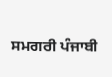ਸਮਗਰੀ ਪੰਜਾਬੀ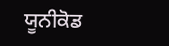ਯੂਨੀਕੋਡ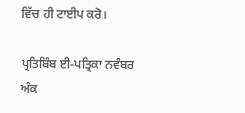ਵਿੱਚ ਹੀ ਟਾਈਪ ਕਰੋ।

ਪ੍ਰਤਿਬਿੰਬ ਈ-ਪਤ੍ਰਿਕਾ ਨਵੰਬਰ ਅੰਕ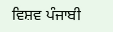ਵਿਸ਼ਵ ਪੰਜਾਬੀ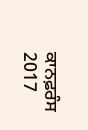ਕਾਨਫ਼ਰੰਸ 2017